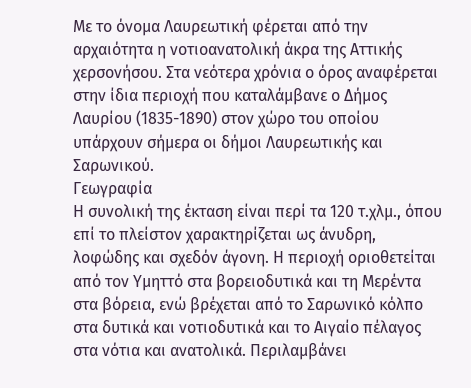Με το όνομα Λαυρεωτική φέρεται από την αρχαιότητα η νοτιοανατολική άκρα της Αττικής χερσονήσου. Στα νεότερα χρόνια ο όρος αναφέρεται στην ίδια περιοχή που καταλάμβανε ο Δήμος Λαυρίου (1835-1890) στον χώρο του οποίου υπάρχουν σήμερα οι δήμοι Λαυρεωτικής και Σαρωνικού.
Γεωγραφία
Η συνολική της έκταση είναι περί τα 120 τ.χλμ., όπου επί το πλείστον χαρακτηρίζεται ως άνυδρη, λοφώδης και σχεδόν άγονη. Η περιοχή οριοθετείται από τον Υμηττό στα βορειοδυτικά και τη Μερέντα στα βόρεια, ενώ βρέχεται από το Σαρωνικό κόλπο στα δυτικά και νοτιοδυτικά και το Αιγαίο πέλαγος στα νότια και ανατολικά. Περιλαμβάνει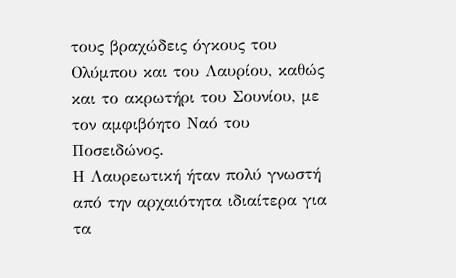τους βραχώδεις όγκους του Ολύμπου και του Λαυρίου, καθώς και το ακρωτήρι του Σουνίου, με τον αμφιβόητο Ναό του Ποσειδώνος.
Η Λαυρεωτική ήταν πολύ γνωστή από την αρχαιότητα ιδιαίτερα για τα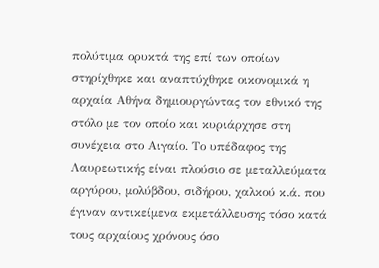πολύτιμα ορυκτά της επί των οποίων στηρίχθηκε και αναπτύχθηκε οικονομικά η αρχαία Αθήνα δημιουργώντας τον εθνικό της στόλο με τον οποίο και κυριάρχησε στη συνέχεια στο Αιγαίο. Το υπέδαφος της Λαυρεωτικής είναι πλούσιο σε μεταλλεύματα αργύρου, μολύβδου, σιδήρου, χαλκού κ.ά. που έγιναν αντικείμενα εκμετάλλευσης τόσο κατά τους αρχαίους χρόνους όσο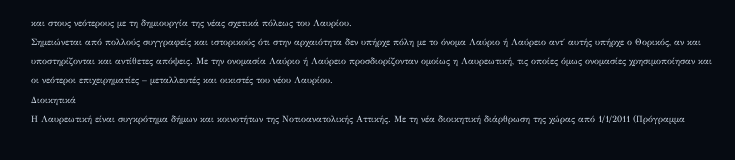και στους νεότερους με τη δημιουργία της νέας σχετικά πόλεως του Λαυρίου.
Σημειώνεται από πολλούς συγγραφείς και ιστορικούς ότι στην αρχαιότητα δεν υπήρχε πόλη με το όνομα Λαύριο ή Λαύρειο αντ΄ αυτής υπήρχε ο Θορικός, αν και υποστηρίζονται και αντίθετες απόψεις. Με την ονομασία Λαύριο ή Λαύρειο προσδιορίζονταν ομοίως η Λαυρεωτική, τις οποίες όμως ονομασίες χρησιμοποίησαν και οι νεότεροι επιχειρηματίες – μεταλλευτές και οικιστές του νέου Λαυρίου.
Διοικητικά
Η Λαυρεωτική είναι συγκρότημα δήμων και κοινοτήτων της Νοτιοανατολικής Αττικής. Με τη νέα διοικητική διάρθρωση της χώρας από 1/1/2011 (Πρόγραμμα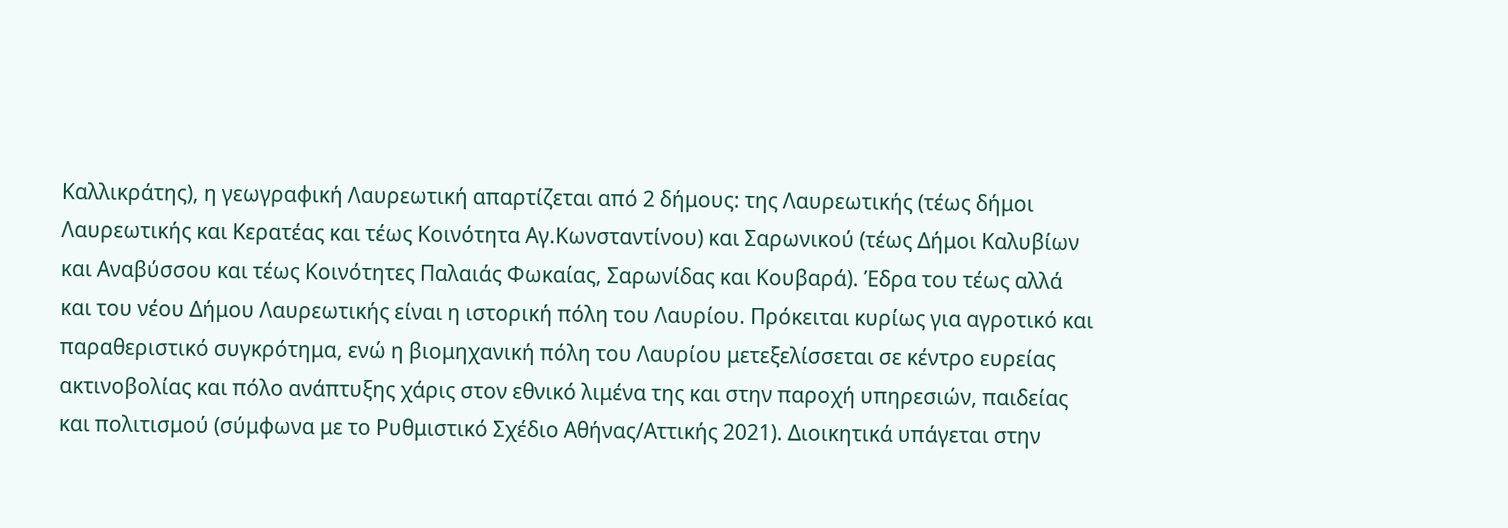Καλλικράτης), η γεωγραφική Λαυρεωτική απαρτίζεται από 2 δήμους: της Λαυρεωτικής (τέως δήμοι Λαυρεωτικής και Κερατέας και τέως Κοινότητα Αγ.Κωνσταντίνου) και Σαρωνικού (τέως Δήμοι Καλυβίων και Αναβύσσου και τέως Κοινότητες Παλαιάς Φωκαίας, Σαρωνίδας και Κουβαρά). Έδρα του τέως αλλά και του νέου Δήμου Λαυρεωτικής είναι η ιστορική πόλη του Λαυρίου. Πρόκειται κυρίως για αγροτικό και παραθεριστικό συγκρότημα, ενώ η βιομηχανική πόλη του Λαυρίου μετεξελίσσεται σε κέντρο ευρείας ακτινοβολίας και πόλο ανάπτυξης χάρις στον εθνικό λιμένα της και στην παροχή υπηρεσιών, παιδείας και πολιτισμού (σύμφωνα με το Ρυθμιστικό Σχέδιο Αθήνας/Αττικής 2021). Διοικητικά υπάγεται στην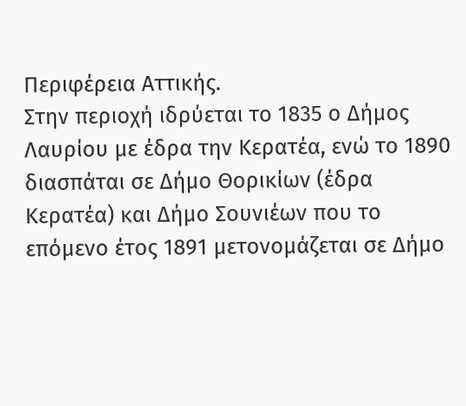Περιφέρεια Αττικής.
Στην περιοχή ιδρύεται το 1835 ο Δήμος Λαυρίου με έδρα την Κερατέα, ενώ το 1890 διασπάται σε Δήμο Θορικίων (έδρα Κερατέα) και Δήμο Σουνιέων που το επόμενο έτος 1891 μετονομάζεται σε Δήμο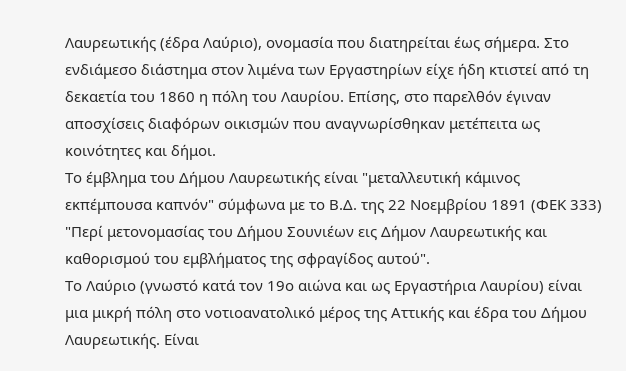Λαυρεωτικής (έδρα Λαύριο), ονομασία που διατηρείται έως σήμερα. Στο ενδιάμεσο διάστημα στον λιμένα των Εργαστηρίων είχε ήδη κτιστεί από τη δεκαετία του 1860 η πόλη του Λαυρίου. Επίσης, στο παρελθόν έγιναν αποσχίσεις διαφόρων οικισμών που αναγνωρίσθηκαν μετέπειτα ως κοινότητες και δήμοι.
Το έμβλημα του Δήμου Λαυρεωτικής είναι "μεταλλευτική κάμινος εκπέμπουσα καπνόν" σύμφωνα με το Β.Δ. της 22 Νοεμβρίου 1891 (ΦΕΚ 333) "Περί μετονομασίας του Δήμου Σουνιέων εις Δήμον Λαυρεωτικής και καθορισμού του εμβλήματος της σφραγίδος αυτού".
Το Λαύριο (γνωστό κατά τον 19ο αιώνα και ως Εργαστήρια Λαυρίου) είναι μια μικρή πόλη στο νοτιοανατολικό μέρος της Αττικής και έδρα του Δήμου Λαυρεωτικής. Είναι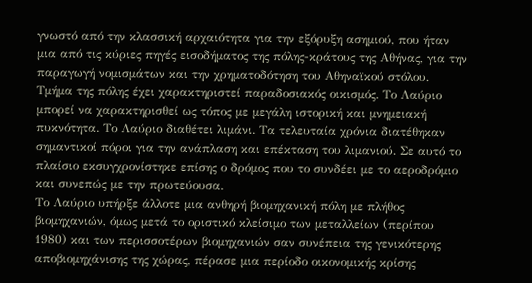γνωστό από την κλασσική αρχαιότητα για την εξόρυξη ασημιού, που ήταν μια από τις κύριες πηγές εισοδήματος της πόλης-κράτους της Αθήνας, για την παραγωγή νομισμάτων και την χρηματοδότηση του Αθηναϊκού στόλου.
Τμήμα της πόλης έχει χαρακτηριστεί παραδοσιακός οικισμός. Το Λαύριο μπορεί να χαρακτηρισθεί ως τόπος με μεγάλη ιστορική και μνημειακή πυκνότητα. Το Λαύριο διαθέτει λιμάνι. Τα τελευταία χρόνια διατέθηκαν σημαντικοί πόροι για την ανάπλαση και επέκταση του λιμανιού. Σε αυτό το πλαίσιο εκσυγχρονίστηκε επίσης ο δρόμος που το συνδέει με το αεροδρόμιο και συνεπώς με την πρωτεύουσα.
Το Λαύριο υπήρξε άλλοτε μια ανθηρή βιομηχανική πόλη με πλήθος βιομηχανιών, όμως μετά το οριστικό κλείσιμο των μεταλλείων (περίπου 1980) και των περισσοτέρων βιομηχανιών σαν συνέπεια της γενικότερης αποβιομηχάνισης της χώρας, πέρασε μια περίοδο οικονομικής κρίσης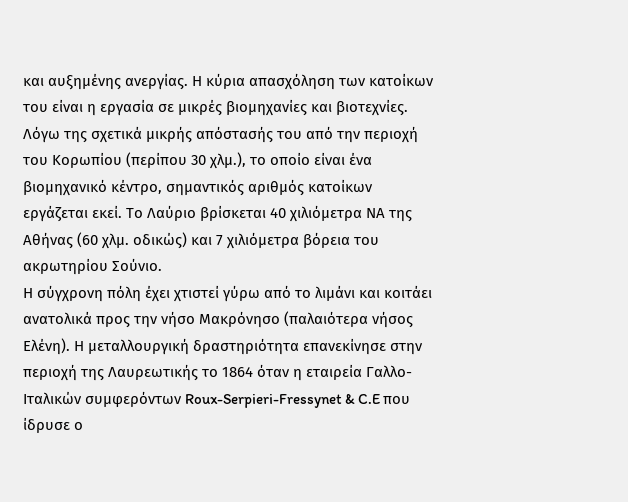και αυξημένης ανεργίας. Η κύρια απασχόληση των κατοίκων του είναι η εργασία σε μικρές βιομηχανίες και βιοτεχνίες. Λόγω της σχετικά μικρής απόστασής του από την περιοχή του Κορωπίου (περίπου 30 χλμ.), το οποίο είναι ένα βιομηχανικό κέντρο, σημαντικός αριθμός κατοίκων εργάζεται εκεί. Το Λαύριο βρίσκεται 40 χιλιόμετρα ΝΑ της Αθήνας (60 χλμ. οδικώς) και 7 χιλιόμετρα βόρεια του ακρωτηρίου Σούνιο.
Η σύγχρονη πόλη έχει χτιστεί γύρω από το λιμάνι και κοιτάει ανατολικά προς την νήσο Μακρόνησο (παλαιότερα νήσος Ελένη). Η μεταλλουργική δραστηριότητα επανεκίνησε στην περιοχή της Λαυρεωτικής το 1864 όταν η εταιρεία Γαλλο-Ιταλικών συμφερόντων Roux-Serpieri-Fressynet & C.E που ίδρυσε ο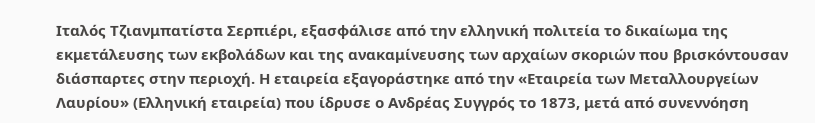Ιταλός Τζιανμπατίστα Σερπιέρι, εξασφάλισε από την ελληνική πολιτεία το δικαίωμα της εκμετάλευσης των εκβολάδων και της ανακαμίνευσης των αρχαίων σκοριών που βρισκόντουσαν διάσπαρτες στην περιοχή. Η εταιρεία εξαγοράστηκε από την «Εταιρεία των Μεταλλουργείων Λαυρίου» (Ελληνική εταιρεία) που ίδρυσε ο Ανδρέας Συγγρός το 1873, μετά από συνεννόηση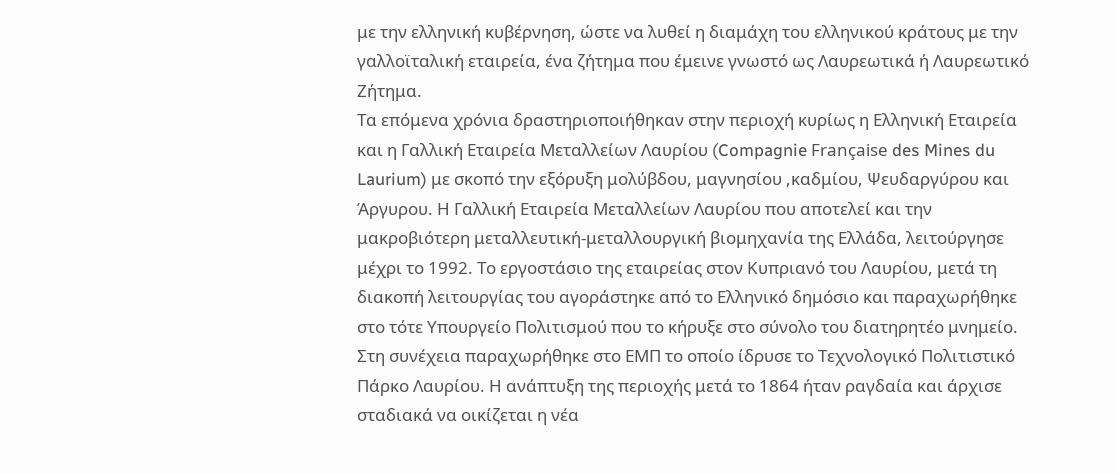με την ελληνική κυβέρνηση, ώστε να λυθεί η διαμάχη του ελληνικού κράτους με την γαλλοϊταλική εταιρεία, ένα ζήτημα που έμεινε γνωστό ως Λαυρεωτικά ή Λαυρεωτικό Ζήτημα.
Τα επόμενα χρόνια δραστηριοποιήθηκαν στην περιοχή κυρίως η Ελληνική Εταιρεία και η Γαλλική Εταιρεία Μεταλλείων Λαυρίου (Compagnie Française des Mines du Laurium) με σκοπό την εξόρυξη μολύβδου, μαγνησίου ,καδμίου, Ψευδαργύρου και Άργυρου. Η Γαλλική Εταιρεία Μεταλλείων Λαυρίου που αποτελεί και την μακροβιότερη μεταλλευτική-μεταλλουργική βιομηχανία της Ελλάδα, λειτούργησε μέχρι το 1992. Το εργοστάσιο της εταιρείας στον Κυπριανό του Λαυρίου, μετά τη διακοπή λειτουργίας του αγοράστηκε από το Ελληνικό δημόσιο και παραχωρήθηκε στο τότε Υπουργείο Πολιτισμού που το κήρυξε στο σύνολο του διατηρητέο μνημείο.
Στη συνέχεια παραχωρήθηκε στο ΕΜΠ το οποίο ίδρυσε το Τεχνολογικό Πολιτιστικό Πάρκο Λαυρίου. Η ανάπτυξη της περιοχής μετά το 1864 ήταν ραγδαία και άρχισε σταδιακά να οικίζεται η νέα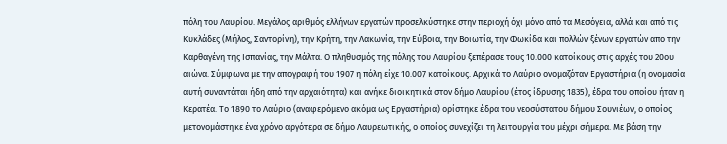πόλη του Λαυρίου. Μεγάλος αριθμός ελλήνων εργατών προσελκύστηκε στην περιοχή όχι μόνο από τα Μεσόγεια, αλλά και από τις Κυκλάδες (Μήλος, Σαντορίνη), την Κρήτη, την Λακωνία, την Εύβοια, την Βοιωτία, την Φωκίδα και πολλών ξένων εργατών απο την Καρθαγένη της Ισπανίας, την Μάλτα. Ο πληθυσμός της πόλης του Λαυρίου ξεπέρασε τους 10.000 κατοίκους στις αρχές του 20ου αιώνα. Σύμφωνα με την απογραφή του 1907 η πόλη είχε 10.007 κατοίκους. Αρχικά το Λαύριο ονομαζόταν Εργαστήρια (η ονομασία αυτή συναντάται ήδη από την αρχαιότητα) και ανήκε διοικητικά στον δήμο Λαυρίου (έτος ίδρυσης 1835), έδρα του οποίου ήταν η Κερατέα. Το 1890 το Λαύριο (αναφερόμενο ακόμα ως Εργαστήρια) ορίστηκε έδρα του νεοσύστατου δήμου Σουνιέων, ο οποίος μετονομάστηκε ένα χρόνο αργότερα σε δήμο Λαυρεωτικής, ο οποίος συνεχίζει τη λειτουργία του μέχρι σήμερα. Με βάση την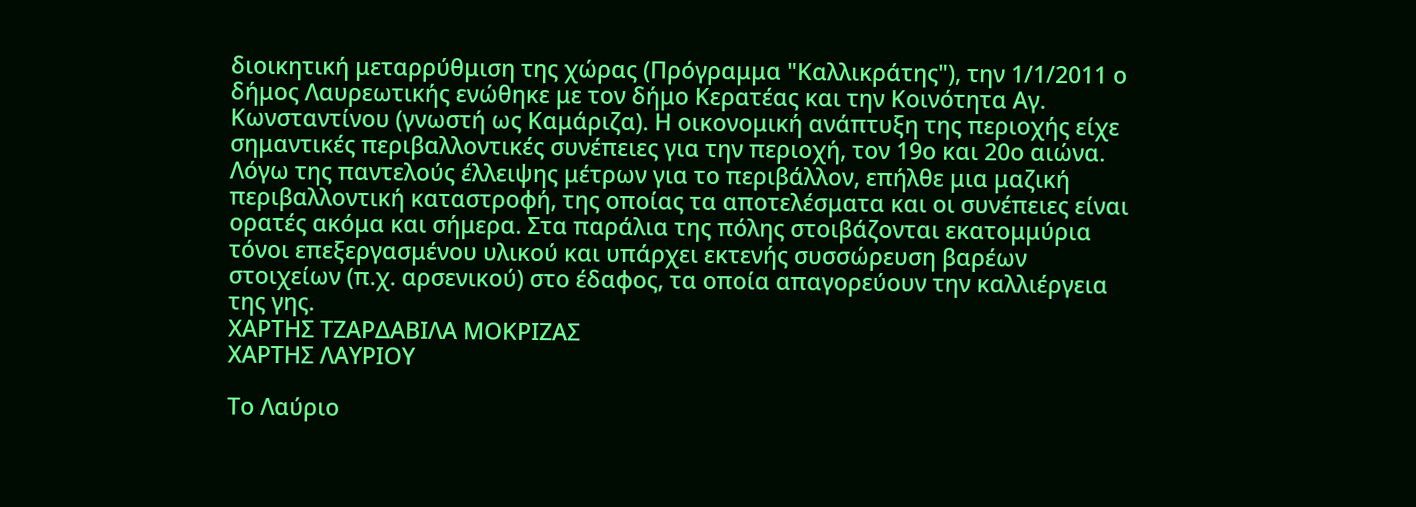διοικητική μεταρρύθμιση της χώρας (Πρόγραμμα "Καλλικράτης"), την 1/1/2011 ο δήμος Λαυρεωτικής ενώθηκε με τον δήμο Κερατέας και την Κοινότητα Αγ. Κωνσταντίνου (γνωστή ως Καμάριζα). Η οικονομική ανάπτυξη της περιοχής είχε σημαντικές περιβαλλοντικές συνέπειες για την περιοχή, τον 19ο και 20ο αιώνα.
Λόγω της παντελούς έλλειψης μέτρων για το περιβάλλον, επήλθε μια μαζική περιβαλλοντική καταστροφή, της οποίας τα αποτελέσματα και οι συνέπειες είναι ορατές ακόμα και σήμερα. Στα παράλια της πόλης στοιβάζονται εκατομμύρια τόνοι επεξεργασμένου υλικού και υπάρχει εκτενής συσσώρευση βαρέων στοιχείων (π.χ. αρσενικού) στο έδαφος, τα οποία απαγορεύουν την καλλιέργεια της γης.
ΧΑΡΤΗΣ ΤΖΑΡΔΑΒΙΛΑ ΜΟΚΡΙΖΑΣ
ΧΑΡΤΗΣ ΛΑΥΡΙΟΥ

Το Λαύριο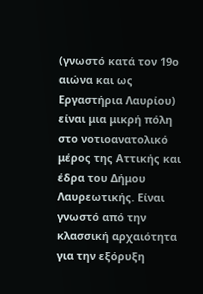(γνωστό κατά τον 19ο αιώνα και ως Εργαστήρια Λαυρίου) είναι μια μικρή πόλη στο νοτιοανατολικό μέρος της Αττικής και έδρα του Δήμου Λαυρεωτικής. Είναι γνωστό από την κλασσική αρχαιότητα για την εξόρυξη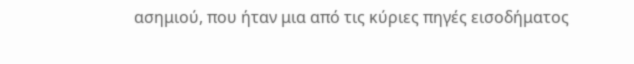ασημιού, που ήταν μια από τις κύριες πηγές εισοδήματος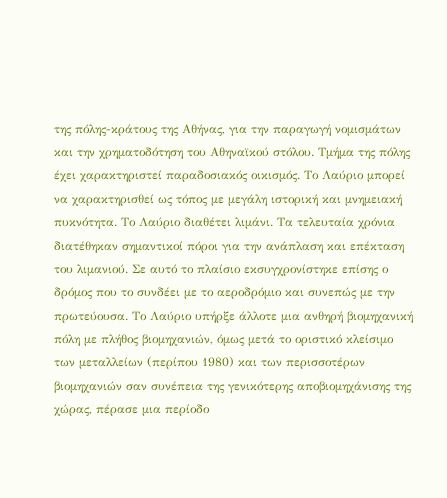της πόλης-κράτους της Αθήνας, για την παραγωγή νομισμάτων και την χρηματοδότηση του Αθηναϊκού στόλου. Τμήμα της πόλης έχει χαρακτηριστεί παραδοσιακός οικισμός. Το Λαύριο μπορεί να χαρακτηρισθεί ως τόπος με μεγάλη ιστορική και μνημειακή πυκνότητα. Το Λαύριο διαθέτει λιμάνι. Τα τελευταία χρόνια διατέθηκαν σημαντικοί πόροι για την ανάπλαση και επέκταση του λιμανιού. Σε αυτό το πλαίσιο εκσυγχρονίστηκε επίσης ο δρόμος που το συνδέει με το αεροδρόμιο και συνεπώς με την πρωτεύουσα. Το Λαύριο υπήρξε άλλοτε μια ανθηρή βιομηχανική πόλη με πλήθος βιομηχανιών, όμως μετά το οριστικό κλείσιμο των μεταλλείων (περίπου 1980) και των περισσοτέρων βιομηχανιών σαν συνέπεια της γενικότερης αποβιομηχάνισης της χώρας, πέρασε μια περίοδο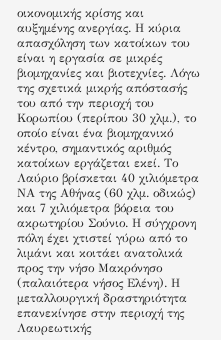οικονομικής κρίσης και αυξημένης ανεργίας. Η κύρια απασχόληση των κατοίκων του είναι η εργασία σε μικρές βιομηχανίες και βιοτεχνίες. Λόγω της σχετικά μικρής απόστασής του από την περιοχή του Κορωπίου (περίπου 30 χλμ.), το οποίο είναι ένα βιομηχανικό κέντρο, σημαντικός αριθμός κατοίκων εργάζεται εκεί. Το Λαύριο βρίσκεται 40 χιλιόμετρα ΝΑ της Αθήνας (60 χλμ. οδικώς) και 7 χιλιόμετρα βόρεια του ακρωτηρίου Σούνιο. Η σύγχρονη πόλη έχει χτιστεί γύρω από το λιμάνι και κοιτάει ανατολικά προς την νήσο Μακρόνησο (παλαιότερα νήσος Ελένη). Η μεταλλουργική δραστηριότητα επανεκίνησε στην περιοχή της Λαυρεωτικής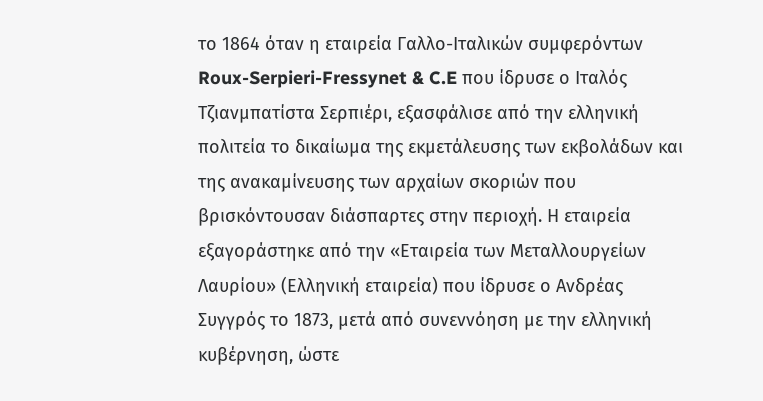το 1864 όταν η εταιρεία Γαλλο-Ιταλικών συμφερόντων Roux-Serpieri-Fressynet & C.E που ίδρυσε ο Ιταλός Τζιανμπατίστα Σερπιέρι, εξασφάλισε από την ελληνική πολιτεία το δικαίωμα της εκμετάλευσης των εκβολάδων και της ανακαμίνευσης των αρχαίων σκοριών που βρισκόντουσαν διάσπαρτες στην περιοχή. Η εταιρεία εξαγοράστηκε από την «Εταιρεία των Μεταλλουργείων Λαυρίου» (Ελληνική εταιρεία) που ίδρυσε ο Ανδρέας Συγγρός το 1873, μετά από συνεννόηση με την ελληνική κυβέρνηση, ώστε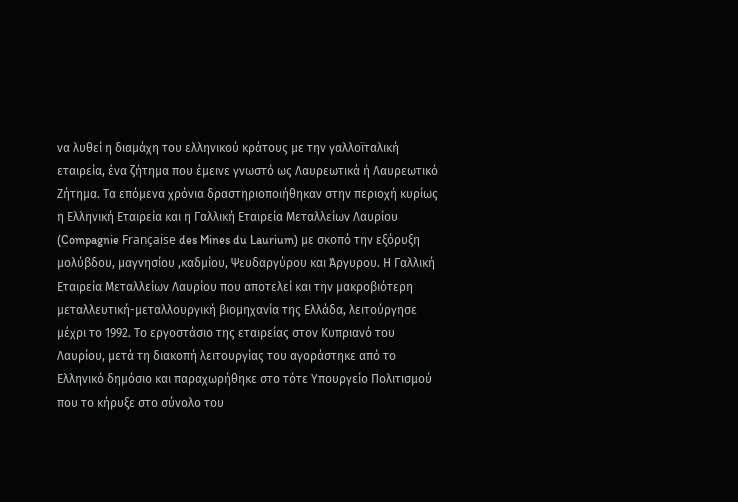να λυθεί η διαμάχη του ελληνικού κράτους με την γαλλοϊταλική εταιρεία, ένα ζήτημα που έμεινε γνωστό ως Λαυρεωτικά ή Λαυρεωτικό Ζήτημα. Τα επόμενα χρόνια δραστηριοποιήθηκαν στην περιοχή κυρίως η Ελληνική Εταιρεία και η Γαλλική Εταιρεία Μεταλλείων Λαυρίου (Compagnie Française des Mines du Laurium) με σκοπό την εξόρυξη μολύβδου, μαγνησίου ,καδμίου, Ψευδαργύρου και Άργυρου. Η Γαλλική Εταιρεία Μεταλλείων Λαυρίου που αποτελεί και την μακροβιότερη μεταλλευτική-μεταλλουργική βιομηχανία της Ελλάδα, λειτούργησε μέχρι το 1992. Το εργοστάσιο της εταιρείας στον Κυπριανό του Λαυρίου, μετά τη διακοπή λειτουργίας του αγοράστηκε από το Ελληνικό δημόσιο και παραχωρήθηκε στο τότε Υπουργείο Πολιτισμού που το κήρυξε στο σύνολο του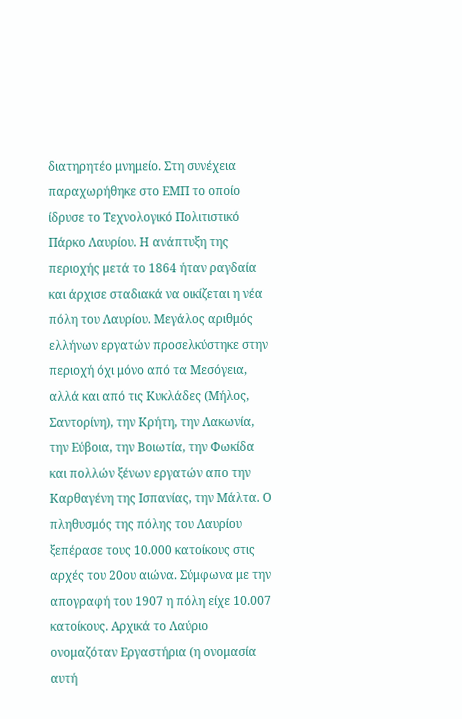διατηρητέο μνημείο. Στη συνέχεια παραχωρήθηκε στο ΕΜΠ το οποίο ίδρυσε το Τεχνολογικό Πολιτιστικό Πάρκο Λαυρίου. Η ανάπτυξη της περιοχής μετά το 1864 ήταν ραγδαία και άρχισε σταδιακά να οικίζεται η νέα πόλη του Λαυρίου. Μεγάλος αριθμός ελλήνων εργατών προσελκύστηκε στην περιοχή όχι μόνο από τα Μεσόγεια, αλλά και από τις Κυκλάδες (Μήλος, Σαντορίνη), την Κρήτη, την Λακωνία, την Εύβοια, την Βοιωτία, την Φωκίδα και πολλών ξένων εργατών απο την Καρθαγένη της Ισπανίας, την Μάλτα. Ο πληθυσμός της πόλης του Λαυρίου ξεπέρασε τους 10.000 κατοίκους στις αρχές του 20ου αιώνα. Σύμφωνα με την απογραφή του 1907 η πόλη είχε 10.007 κατοίκους. Αρχικά το Λαύριο ονομαζόταν Εργαστήρια (η ονομασία αυτή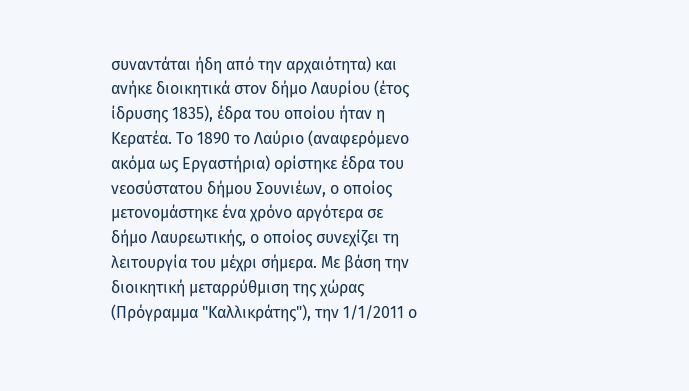συναντάται ήδη από την αρχαιότητα) και ανήκε διοικητικά στον δήμο Λαυρίου (έτος ίδρυσης 1835), έδρα του οποίου ήταν η Κερατέα. Το 1890 το Λαύριο (αναφερόμενο ακόμα ως Εργαστήρια) ορίστηκε έδρα του νεοσύστατου δήμου Σουνιέων, ο οποίος μετονομάστηκε ένα χρόνο αργότερα σε δήμο Λαυρεωτικής, ο οποίος συνεχίζει τη λειτουργία του μέχρι σήμερα. Με βάση την διοικητική μεταρρύθμιση της χώρας (Πρόγραμμα "Καλλικράτης"), την 1/1/2011 ο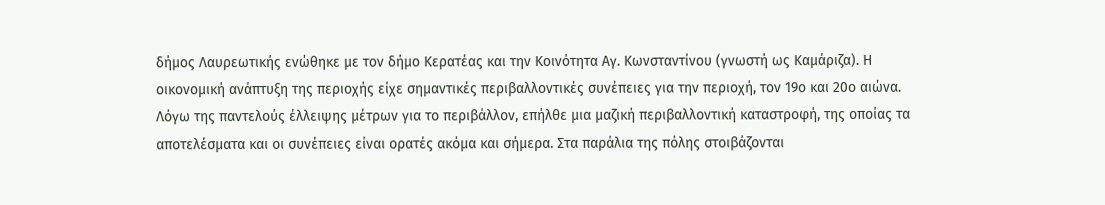δήμος Λαυρεωτικής ενώθηκε με τον δήμο Κερατέας και την Κοινότητα Αγ. Κωνσταντίνου (γνωστή ως Καμάριζα). Η οικονομική ανάπτυξη της περιοχής είχε σημαντικές περιβαλλοντικές συνέπειες για την περιοχή, τον 19ο και 20ο αιώνα. Λόγω της παντελούς έλλειψης μέτρων για το περιβάλλον, επήλθε μια μαζική περιβαλλοντική καταστροφή, της οποίας τα αποτελέσματα και οι συνέπειες είναι ορατές ακόμα και σήμερα. Στα παράλια της πόλης στοιβάζονται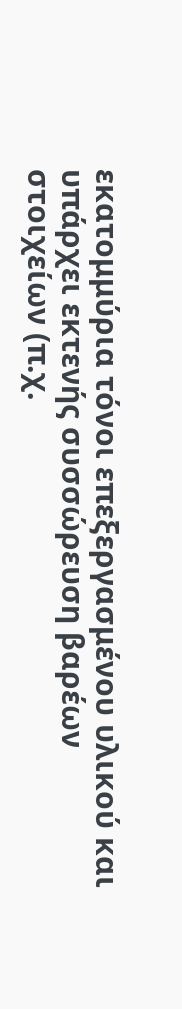εκατομμύρια τόνοι επεξεργασμένου υλικού και υπάρχει εκτενής συσσώρευση βαρέων στοιχείων (π.χ.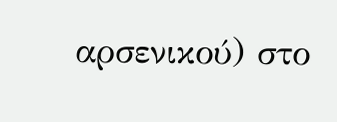αρσενικού) στο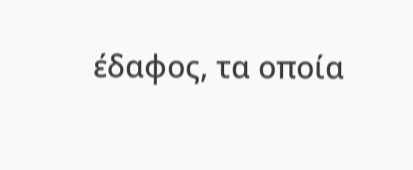έδαφος, τα οποία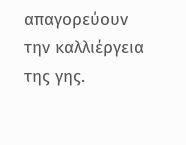απαγορεύουν την καλλιέργεια της γης.